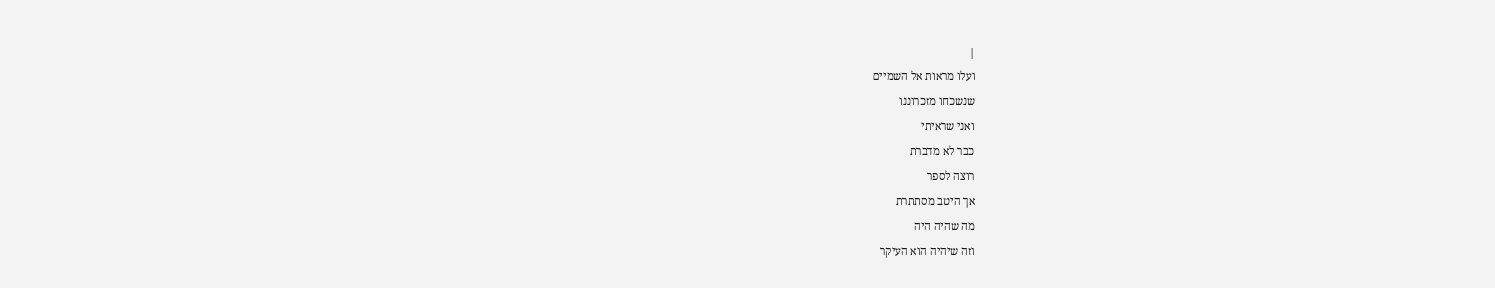|
ועלו מראות אל השמיים
שנשכחו מזכרוננו
ואני שראיתי
כבר לא מדברת
רוצה לספר
אך היטב מסתתרת
מה שהיה היה
וזה שיהיה הוא העיקר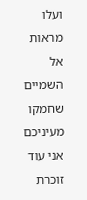ועלו מראות אל השמיים
שחמקו מעיניכם
אני עוד זוכרת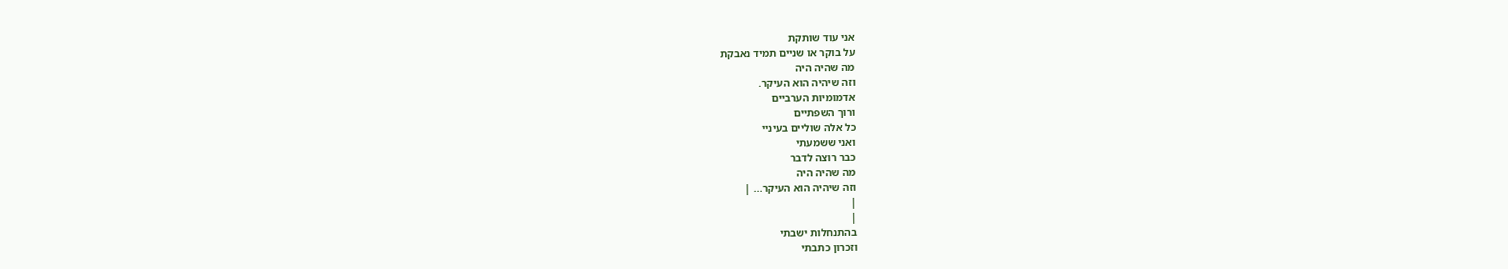אני עוד שותקת
על בוקר או שניים תמיד נאבקת
מה שהיה היה
וזה שיהיה הוא העיקר.
אדמומיות הערביים
ורוך השפתיים
כל אלה שוליים בעיניי
ואני ששמעתי
כבר רוצה לדבר
מה שהיה היה
וזה שיהיה הוא העיקר... |
|
|
בהתנחלות ישבתי
וזכרון כתבתי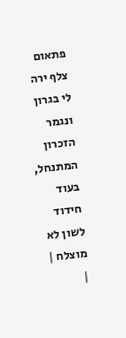פתאום צלף ירה
לי בגרון
ונגמר הזכרון
המתנחל, בעוד
חידוד לשון לא
מוצלח |
|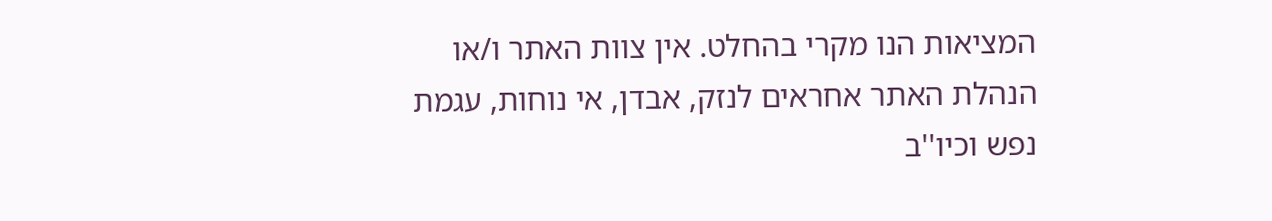המציאות הנו מקרי בהחלט. אין צוות האתר ו/או
הנהלת האתר אחראים לנזק, אבדן, אי נוחות, עגמת
נפש וכיו''ב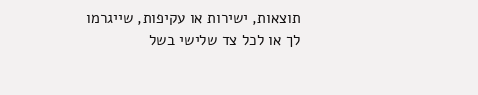תוצאות, ישירות או עקיפות, שייגרמו
לך או לכל צד שלישי בשל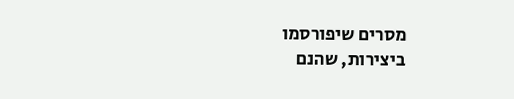מסרים שיפורסמו
ביצירות, שהנם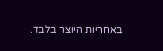באחריות היוצר בלבד.